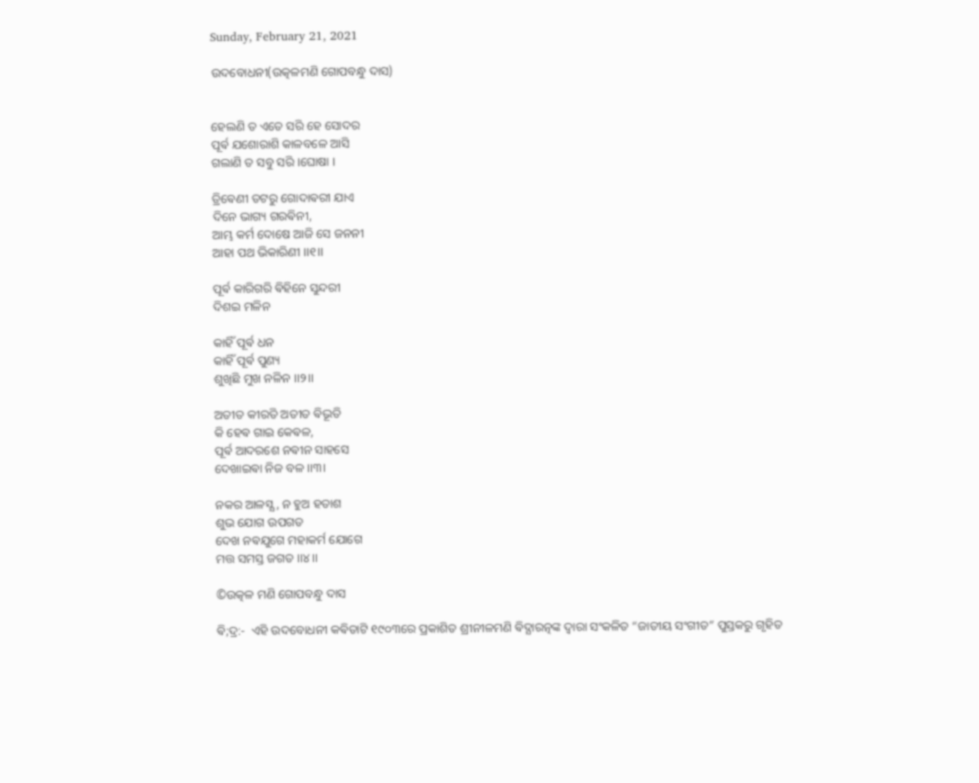Sunday, February 21, 2021

ଉଦବୋଧନୀ(ଉତ୍କଳମଣି ଗୋପବନ୍ଧୁ ଦାସ)


ହେଲଣି ତ ଏତେ ସରି ହେ ସୋଦର
ପୂର୍ଵ ଯଶୋରାଶି କାଳବଳେ ଆସି
ଗଲାଣି ତ ସବୁ ସରି ।ଘୋଷା ।

ତ୍ରିଵେଣୀ ତଟରୁ ଗୋଦାଵରୀ ଯାଏ
ଦିନେ ଭାଗ୍ୟ ଗରଵିନୀ,
ଆମ୍ଭ କର୍ମ ଦୋଷେ ଆଜି ସେ ଜନନୀ
ଆହା ପଥ ଭିକାରିଣୀ ।।୧।।

ପୂର୍ଵ କାରିଗରି ଵିହିନେ ସୁନ୍ଦରୀ
ଦିଶଇ ମଳିନ

କାହିଁ ପୂର୍ଵ ଧନ
କାହିଁ ପୂର୍ଵ ପୁଣ୍ୟ
ଶୁଖିଛି ମୁଖ ନଳିନ ।।୨।।

ଅତୀତ କୀରତି ଅତୀତ ଵିଭୂତି
କି ହେଵ ଗାଇ କେଵଳ,
ପୂର୍ଵ ଆଦରଶେ ନଵୀନ ସାହସେ
ଦେଖାଇଵା ନିଜ ବଳ ।।୩।

ନକର ଆଳସ୍ଯ , ନ ହୁଅ ହତାଶ
ଶୁଭ ଯୋଗ ଉପଗତ
ଦେଖ ନଵଯୁଗେ ମହାକର୍ମ ଯୋଗେ
ମତ୍ତ ସମସ୍ତ ଜଗତ ।।୪।।

©ଉତ୍କଳ ମଣି ଗୋପବନ୍ଧୁ ଦାସ

ଵି;ଦ୍ର:-  ଏହି ଉଦବୋଧନୀ କଵିତାଟି ୧୯୦୩ରେ ପ୍ରକାଶିତ ଶ୍ରୀନୀଳମଣି ଵିଦ୍ଯାରତ୍ନଙ୍କ ଦ୍ଵାରା ସଂକଳିତ “ଜାତୀୟ ସଂଗୀତ” ପୁସ୍ତକରୁ ଗୃହିତ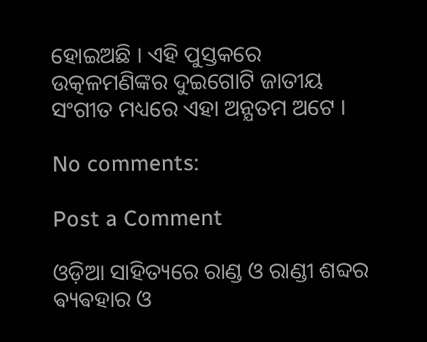ହୋଇଅଛି । ଏହି ପୁସ୍ତକରେ ଉତ୍କଳମଣିଙ୍କର ଦୁଇଗୋଟି ଜାତୀୟ ସଂଗୀତ ମଧ୍ୟରେ ଏହା ଅନ୍ଯତମ ଅଟେ ।

No comments:

Post a Comment

ଓଡ଼ିଆ ସାହିତ୍ୟରେ ରାଣ୍ଡ ଓ ରାଣ୍ଡୀ ଶବ୍ଦର ଵ୍ୟଵହାର ଓ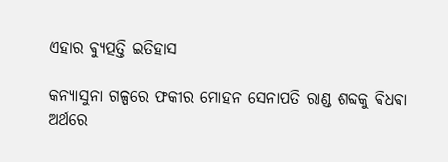ଏହାର ଵ୍ୟୁତ୍ପତ୍ତି ଇତିହାସ

କନ୍ୟାସୁନା ଗଳ୍ପରେ ଫକୀର ମୋହନ ସେନାପତି ରାଣ୍ଡ ଶବ୍ଦକୁ ଵିଧଵା ଅର୍ଥରେ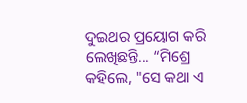ଦୁଇଥର ପ୍ରୟୋଗ କରି ଲେଖିଛନ୍ତି... “ମିଶ୍ରେ କହିଲେ, "ସେ କଥା ଏ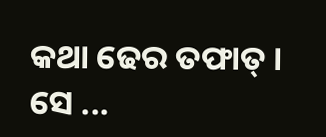କଥା ଢେର ତଫାତ୍ । ସେ ...